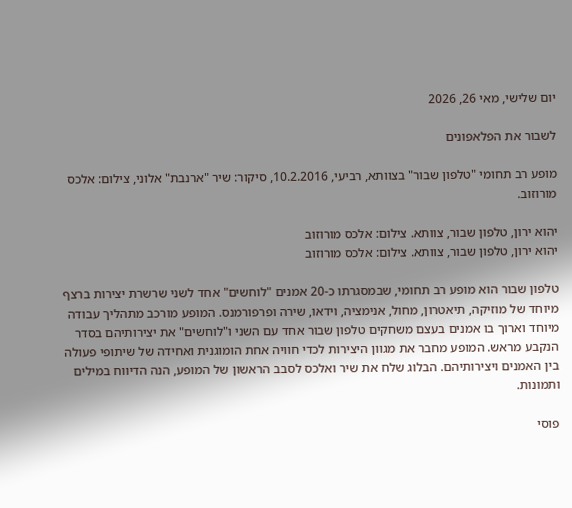יום שלישי, מאי 26, 2026

לשבור את הפלאפונים

מופע רב תחומי "טלפון שבור" בצוותא, רביעי, 10.2.2016, סיקור: שיר "ארנבת" אלוני, צילום: אלכס מורוזוב.

יהוא ירון, טלפון שבור, צוותא. צילום: אלכס מורוזוב
יהוא ירון, טלפון שבור, צוותא. צילום: אלכס מורוזוב

טלפון שבור הוא מופע רב תחומי, שבמסגרתו כ-20 אמנים "לוחשים" אחד לשני שרשרת יצירות ברצף מיוחד של מוזיקה, תיאטרון, מחול, אנימציה, וידאו, שירה ופרפורמנס. המופע מורכב מתהליך עבודה מיוחד וארוך בו אמנים בעצם משחקים טלפון שבור אחד עם השני ו"לוחשים" את יצירותיהם בסדר הנקבע מראש. המופע מחבר את מגוון היצירות לכדי חוויה אחת הומוגנית ואחידה של שיתופי פעולה בין האמנים ויצירותיהם. הבלוג שלח את שיר ואלכס לסבב הראשון של המופע, הנה הדיווח במילים ותמונות.

פוסי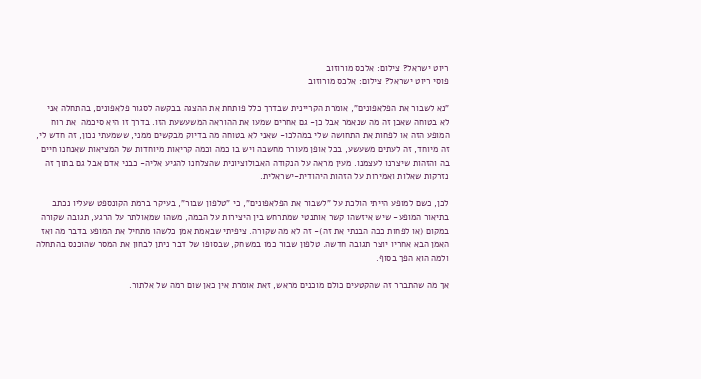ריוט ישראל? צילום: אלכס מורוזוב
פוסי ריוט ישראל? צילום: אלכס מורוזוב

"נא לשבור את הפלאפונים", אומרת הקריינית שבדרך כלל פותחת את ההצגה בבקשה לסגור פלאפונים, בהתחלה אני לא בטוחה שאכן זה מה שנאמר אבל כן- גם אחרים שמעו את ההוראה המשעשעת הזו. בדרך זו היא סיכמה  את רוח המופע הזה או לפחות את התחושה שלי במהלכו- שאני לא בטוחה מה בדיוק מבקשים ממני, ששמעתי נכון, זה חדש לי, זה מיוחד, זה לעתים משעשע, בכל אופן מעורר מחשבה ויש בו כמה וכמה קריאות מיוחדות של המציאות שאנחנו חיים בה והזהות שיצרנו לעצמנו. מעין מראה על הנקודה האבולוציונית שהצלחנו להגיע אליה- כבני אדם אבל גם בתוך זה נזרקות שאלות ואמירות על הזהות היהודית-ישראלית.

לכן, כשם למופע הייתי הולכת על "לשבור את הפלאפונים", כי "טלפון שבור", בעיקר ברמת הקונספט שעליו נכתב בתיאור המופע- שיש איזשהו קשר אותנטי שמתרחש בין היצירות על הבמה, משהו שמאולתר על הרגע, תגובה שקורה במקום (או לפחות ככה הבנתי את זה)- זה לא מה שקורה. ציפיתי שבאמת אמן כלשהו מתחיל את המופע בדבר מה ואז האמן הבא אחריו יוצר תגובה חדשה. טלפון שבור כמו במשחק, שבסופו של דבר ניתן לבחון את המסר שהוכנס בהתחלה ולמה הוא הפך בסוף.

אך מה שהתברר זה שהקטעים כולם מוכנים מראש, זאת אומרת אין כאן שום רמה של אלתור.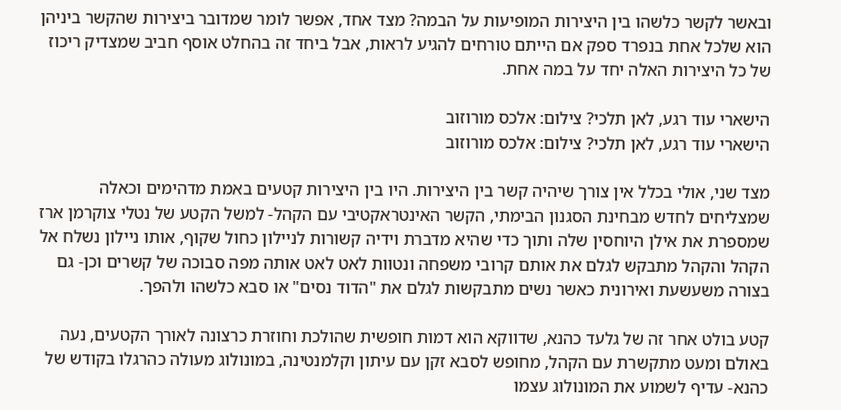ובאשר לקשר כלשהו בין היצירות המופיעות על הבמה? מצד אחד, אפשר לומר שמדובר ביצירות שהקשר ביניהן הוא שלכל אחת בנפרד ספק אם הייתם טורחים להגיע לראות, אבל ביחד זה בהחלט אוסף חביב שמצדיק ריכוז של כל היצירות האלה יחד על במה אחת.

הישארי עוד רגע, לאן תלכי? צילום: אלכס מורוזוב
הישארי עוד רגע, לאן תלכי? צילום: אלכס מורוזוב

מצד שני, אולי בכלל אין צורך שיהיה קשר בין היצירות. היו בין היצירות קטעים באמת מדהימים וכאלה שמצליחים לחדש מבחינת הסגנון הבימתי, הקשר האינטראקטיבי עם הקהל- למשל הקטע של נטלי צוקרמן ארז שמספרת את אילן היוחסין שלה ותוך כדי שהיא מדברת וידיה קשורות לניילון כחול שקוף, אותו ניילון נשלח אל הקהל והקהל מתבקש לגלם את אותם קרובי משפחה ונטוות לאט לאט אותה מפה סבוכה של קשרים וכן- גם בצורה משעשעת ואירונית כאשר נשים מתבקשות לגלם את "הדוד נסים" או סבא כלשהו ולהפך.

קטע בולט אחר זה של גלעד כהנא, שדווקא הוא דמות חופשית שהולכת וחוזרת כרצונה לאורך הקטעים, נעה באולם ומעט מתקשרת עם הקהל, מחופש לסבא זקן עם עיתון וקלמנטינה, במונולוג מעולה כהרגלו בקודש של כהנא- עדיף לשמוע את המונולוג עצמו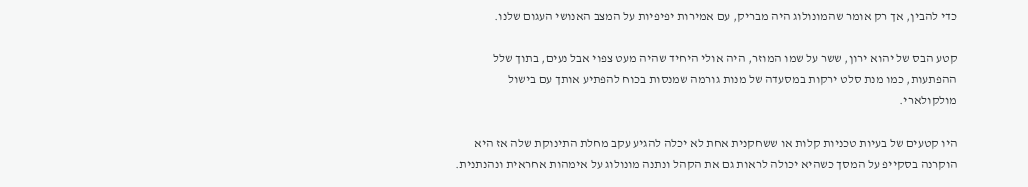כדי להבין, אך רק אומר שהמונולוג היה מבריק, עם אמירות יפיפיות על המצב האנושי העגום שלנו.

קטע הבס של יהוא ירון, ששר על שמו המוזר, היה אולי היחיד שהיה מעט צפוי אבל נעים, בתוך שלל ההפתעות, כמו מנת סלט ירקות במסעדה של מנות גורמה שמנסות בכוח להפתיע אותך עם בישול מולקולארי.

היו קטעים של בעיות טכניות קלות או ששחקנית אחת לא יכלה להגיע עקב מחלת התינוקת שלה אז היא הוקרנה בסקייפ על המסך כשהיא יכולה לראות גם את הקהל ונתנה מונולוג על אימהות אחראית ונהנתנית.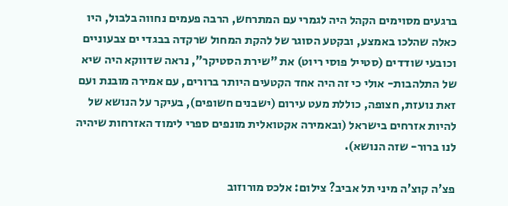ברגעים מסוימים הקהל היה לגמרי עם המתרחש, הרבה פעמים נחווה בלבול, היו כאלה שהלכו באמצע, ובקטע הסוגר של להקת המחול שרקדה בבגדי ים צבעוניים וכובעי שודדים (סטייל פוסי ריוט) את "שירת הסטיקר", נראה שדווקא היה שיא של התלהבות- אולי כי זה היה אחד הקטעים היותר ברורים, עם אמירה מובנת ועם זאת נועזת, חצופה, כוללת מעט עירום (ישבנים חשופים), בעיקר על הנושא של להיות אזרחים בישראל (ובאמירה אקטואלית מונפים ספרי לימוד האזרחות שיהיה לנו ברור- שזה הנושא).

פצ'ה קוצ'ה מיני תל אביב? צילום: אלכס מורוזוב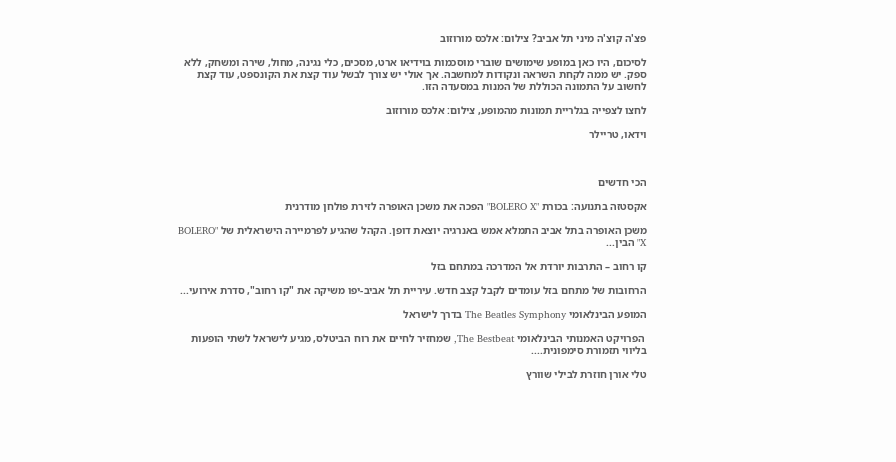פצ'ה קוצ'ה מיני תל אביב? צילום: אלכס מורוזוב

לסיכום, היו כאן במופע שימושים שוברי מוסכמות בוידיאו ארט, מסכים, כלי נגינה, מחול, שירה ומשחק, ללא ספק. יש ממה לקחת השראה ונקודות למחשבה. אך אולי יש צורך לבשל עוד קצת את הקונספט, עוד קצת לחשוב על התמונה הכוללת של המנות במסעדה הזו.

לחצו לצפייה בגלריית תמונות מהמופע, צילום: אלכס מורוזוב

וידאו, טריילר



הכי חדשים

אקסטזה בתנועה: בכורת "BOLERO X" הפכה את משכן האופרה לזירת פולחן מודרנית

משכן האופרה בתל אביב התמלא אמש באנרגיה יוצאת דופן. הקהל שהגיע לפרמיירה הישראלית של "BOLERO X" הבין...

קו רחוב – התרבות יורדת אל המדרכה במתחם בזל

הרחובות של מתחם בזל עומדים לקבל קצב חדש. עיריית תל אביב-יפו משיקה את "קו רחוב", סדרת אירועי...

המופע הבינלאומי The Beatles Symphony בדרך לישראל

 הפרויקט האמנותי הבינלאומי The Bestbeat, שמחזיר לחיים את רוח הביטלס, מגיע לישראל לשתי הופעות בליווי תזמורת סימפונית....

טלי אורן חוזרת לבילי שוורץ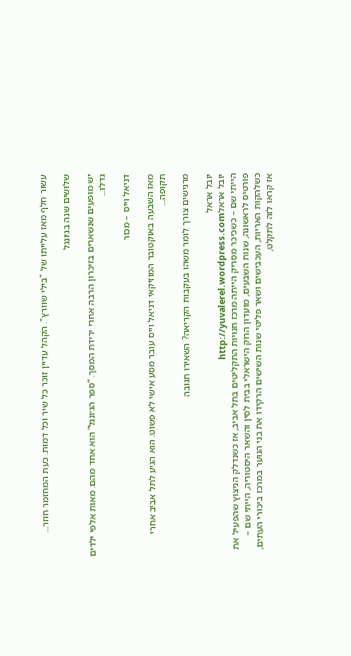עשור חלף מאז עלייתו של "בילי שוורץ". הקהל עדיין זוכר כל שיר וכל דמות. כעת המחזמר חוזר...

שלושים שנה בג׳ונגל

יש מופעים שנשארים בזיכרון הרבה אחרי ירידת המסך. “ספר הג׳ונגל” הוא אחד מהם. מאות אלפי ילדים גדלו...

דניאל וייס – מכור

מאז השבעה באוקטובר המוזיקאי דניאל וייס עובר מסע אישי לא פשוט. הוא הגיע לתל אביב אחרי תקופה...

מרגישים צורך לומר משהו בעקבות הקריאה? השאירו תגובה

יובל אראל
יובל אראלhttp://yuvalerel.wordpress.com
הייתי שם – כשכיכר מסריק הייתה מרכז חנויות התקליטים בתל אביב, אז כשנדלק הניצוץ שהפעיל את פורטיס לראשונה, שנות השבעים, מועדון הרוק הישראלי בבית לסין והשאר היסטוריה, הייתי שם – כשלהקות האריות, העכבישים ושאר פליטי שנות השישים הרקידו את בני הנוער במרכז ביכורי העתים, אז קראו לזה לתקלט,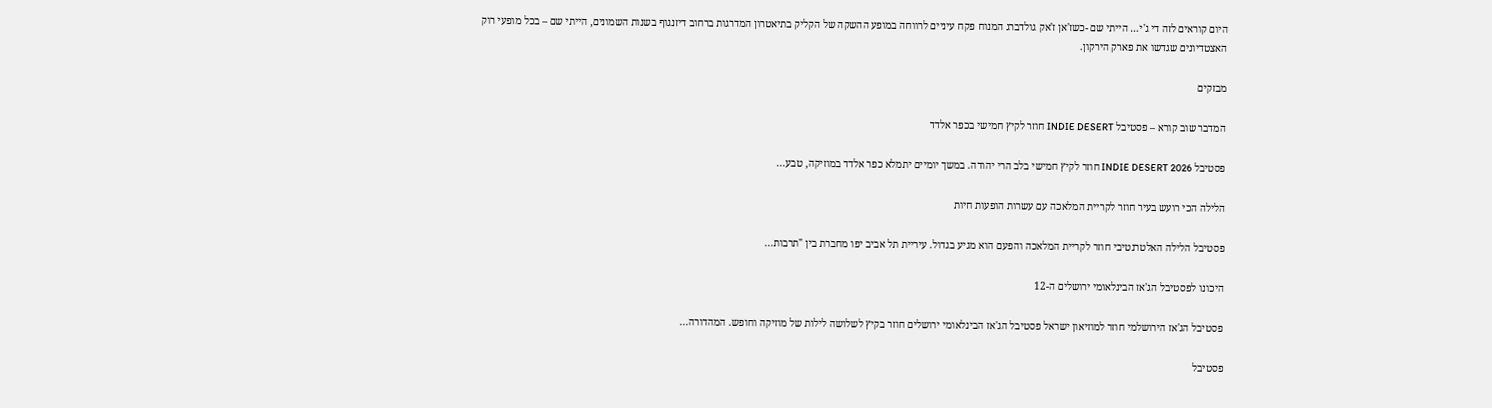היום קוראים לזה די ג'י… הייתי שם -כשז'אן ז'אק גולדברג המנוח פקח עיניים לרווחה במופע ההשקה של הקליק בתיאטרון המדרגות ברחוב דיזנגוף בשנות השמונים, הייתי שם – בכל מופעי רוק האצטדיונים שגדשו את פארק הירקון.

מבזקים

המדבר שוב קורא – פסטיבל INDIE DESERT חוזר לקיץ חמישי בכפר אלדד

פסטיבל INDIE DESERT 2026 חוזר לקיץ חמישי בלב הרי יהודה. במשך יומיים יתמלא כפר אלדד במוזיקה, טבע...

הלילה הכי רועש בעיר חוזר לקריית המלאכה עם עשרות הופעות חיות

פסטיבל הלילה האלטרנטיבי חוזר לקריית המלאכה והפעם הוא מגיע בגדול. עיריית תל אביב יפו מחברת בין "תרבות...

היכונו לפסטיבל הג'אז הבינלאומי ירושלים ה-12

פסטיבל הג'אז הירושלמי חוזר למוזיאון ישראל פסטיבל הג'אז הבינלאומי ירושלים חוזר בקיץ לשלושה לילות של מוזיקה וחופש. המהדורה...

פסטיבל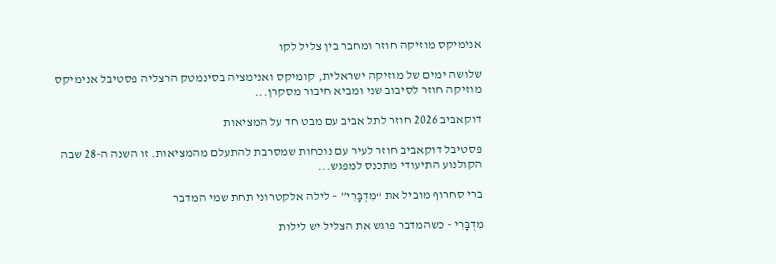אנימיקס מוזיקה חוזר ומחבר בין צליל לקו

שלושה ימים של מוזיקה ישראלית, קומיקס ואנימציה בסינמטק הרצליה פסטיבל אנימיקס מוזיקה חוזר לסיבוב שני ומביא חיבור מסקרן...

דוקאביב 2026 חוזר לתל אביב עם מבט חד על המציאות

פסטיבל דוקאביב חוזר לעיר עם נוכחות שמסרבת להתעלם מהמציאות. זו השנה ה-28 שבה הקולנוע התיעודי מתכנס למפגש...

ברי סחרוף מוביל את “מִדְבָּרִי” – לילה אלקטרוני תחת שמי המדבר

מִדְבָּרִי - כשהמדבר פוגש את הצליל יש לילות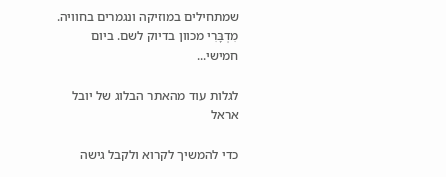שמתחילים במוזיקה ונגמרים בחוויה. מִדְבָּרִי מכוון בדיוק לשם. ביום חמישי...

לגלות עוד מהאתר הבלוג של יובל אראל

כדי להמשיך לקרוא ולקבל גישה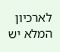לארכיון המלא יש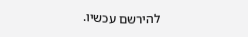להירשם עכשיו.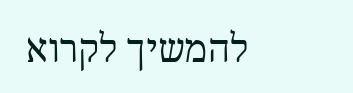להמשיך לקרוא